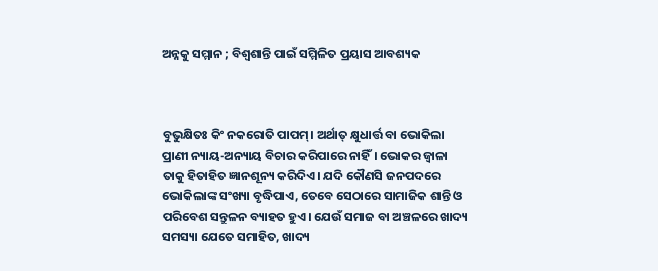ଅନ୍ନକୁ ସମ୍ମାନ ; ବିଶ୍ବଶାନ୍ତି ପାଇଁ ସମ୍ମିଳିତ ପ୍ରୟାସ ଆବଶ୍ୟକ



ବୁଭୁକ୍ଷିତଃ କିଂ ନକରୋତି ପାପମ୍‌। ଅର୍ଥାତ୍‌ କ୍ଷୁଧାର୍ତ୍ତ ବା ଭୋକିଲା ପ୍ରାଣୀ ନ୍ୟାୟ-ଅନ୍ୟାୟ ବିଚାର କରିପାରେ ନାହିଁ। ଭୋକର ଜ୍ବାଳା ତାକୁ ହିତାହିତ ଜ୍ଞାନଶୂନ୍ୟ କରିଦିଏ। ଯଦି କୌଣସି ଜନପଦରେ ଭୋକିଲାଙ୍କ ସଂଖ୍ୟା ବୃଦ୍ଧିପାଏ, ତେବେ ସେଠାରେ ସାମାଜିକ ଶାନ୍ତି ଓ ପରିବେଶ ସନ୍ତୁଳନ ବ୍ୟାହତ ହୁଏ। ଯେଉଁ ସମାଜ ବା ଅଞ୍ଚଳରେ ଖାଦ୍ୟ ସମସ୍ୟା ଯେତେ ସମାହିତ, ଖାଦ୍ୟ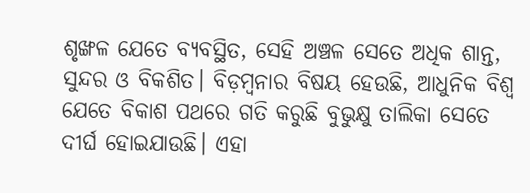ଶୃଙ୍ଖଳ ଯେତେ ବ୍ୟବସ୍ଥିତ, ସେହି ଅଞ୍ଚଳ ସେତେ ଅଧିକ ଶାନ୍ତ, ସୁନ୍ଦର ଓ ବିକଶିତ। ବିଡ଼ମ୍ବନାର ବିଷୟ ହେଉଛି, ଆଧୁନିକ ବିଶ୍ବ ଯେତେ ବିକାଶ ପଥରେ ଗତି କରୁଛି ବୁଭୁକ୍ଷୁ ତାଲିକା ସେତେ ଦୀର୍ଘ ହୋଇଯାଉଛି। ଏହା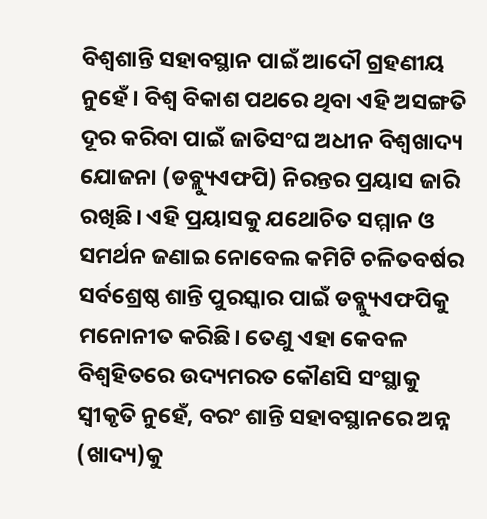ବିଶ୍ବଶାନ୍ତି ସହାବସ୍ଥାନ ପାଇଁ ଆଦୌ ଗ୍ରହଣୀୟ ନୁହେଁ। ବିଶ୍ବ ବିକାଶ ପଥରେ ଥିବା ଏହି ଅସଙ୍ଗତି ଦୂର କରିବା ପାଇଁ ଜାତିସଂଘ ଅଧୀନ ବିଶ୍ବଖାଦ୍ୟ ଯୋଜନା (ଡବ୍ଲ୍ୟୁଏଫପି) ନିରନ୍ତର ପ୍ରୟାସ ଜାରି ରଖିଛି। ଏହି ପ୍ରୟାସକୁ ଯଥୋଚିତ ସମ୍ମାନ ଓ ସମର୍ଥନ ଜଣାଇ ନୋବେଲ କମିଟି ଚଳିତବର୍ଷର ସର୍ବଶ୍ରେଷ୍ଠ ଶାନ୍ତି ପୁରସ୍କାର ପାଇଁ ଡବ୍ଲ୍ୟୁଏଫପିକୁ ମନୋନୀତ କରିଛି। ତେଣୁ ଏହା କେବଳ ବିଶ୍ବହିତରେ ଉଦ୍ୟମରତ କୌଣସି ସଂସ୍ଥାକୁ ସ୍ବୀକୃତି ନୁହେଁ, ବରଂ ଶାନ୍ତି ସହାବସ୍ଥାନରେ ଅନ୍ନ (ଖାଦ୍ୟ)କୁ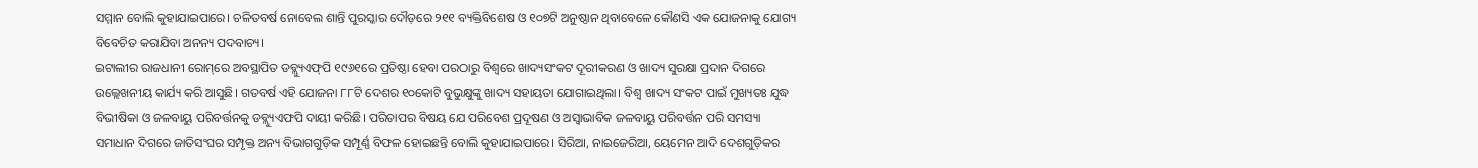ସମ୍ମାନ ବୋଲି କୁହାଯାଇପାରେ। ଚଳିତବର୍ଷ ନୋବେଲ ଶାନ୍ତି ପୁରସ୍କାର ଦୌଡ଼ରେ ୨୧୧ ବ୍ୟକ୍ତିବିଶେଷ ଓ ୧୦୭ଟି ଅନୁଷ୍ଠାନ ଥିବାବେଳେ କୌଣସି ଏକ ଯୋଜନାକୁ ଯୋଗ୍ୟ ବିବେଚିତ କରାଯିବା ଅନନ୍ୟ ପଦବାଚ୍ୟ।
ଇଟାଲୀର ରାଜଧାନୀ ରୋମ୍‌ରେ ଅବସ୍ଥାପିତ ଡବ୍ଲ୍ୟୁଏଫ୍‌ପି ୧୯୬୧ରେ ପ୍ରତିଷ୍ଠା ହେବା ପରଠାରୁ ବିଶ୍ୱରେ ଖାଦ୍ୟସଂକଟ ଦୂରୀକରଣ ଓ ଖାଦ୍ୟ ସୁରକ୍ଷା ପ୍ରଦାନ ଦିଗରେ ଉଲ୍ଲେଖନୀୟ କାର୍ଯ୍ୟ କରି ଆସୁଛି। ଗତବର୍ଷ ଏହି ଯୋଜନା ୮୮ଟି ଦେଶର ୧୦କୋଟି ବୁଭୁକ୍ଷୁଙ୍କୁ ଖାଦ୍ୟ ସହାୟତା ଯୋଗାଇଥିଲା। ବିଶ୍ବ ଖାଦ୍ୟ ସଂକଟ ପାଇଁ ମୁଖ୍ୟତଃ ଯୁଦ୍ଧ ବିଭୀଷିକା ଓ ଜଳବାୟୁ ପରିବର୍ତ୍ତନକୁ ଡବ୍ଲ୍ୟୁଏଫପି ଦାୟୀ କରିଛି। ପରିତାପର ବିଷୟ ଯେ ପରିବେଶ ପ୍ରଦୂଷଣ ଓ ଅସ୍ବାଭାବିକ ଜଳବାୟୁ ପରିବର୍ତ୍ତନ ପରି ସମସ୍ୟା ସମାଧାନ ଦିଗରେ ଜାତିସଂଘର ସମ୍ପୃକ୍ତ ଅନ୍ୟ ବିଭାଗଗୁଡ଼ିକ ସମ୍ପୂର୍ଣ୍ଣ ବିଫଳ ହୋଇଛନ୍ତି ବୋଲି କୁହାଯାଇପାରେ। ସିରିଆ, ନାଇଜେରିଆ, ୟେମେନ ଆଦି ଦେଶଗୁଡ଼ିକର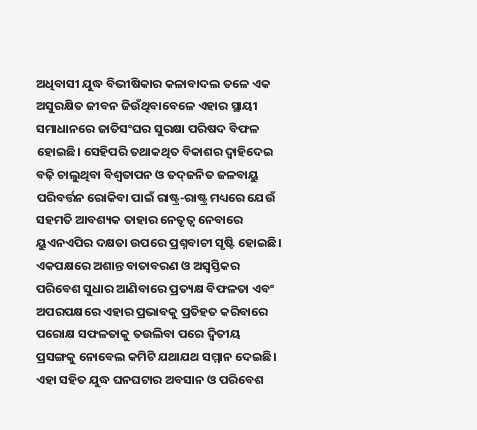ଅଧିବାସୀ ଯୁଦ୍ଧ ବିଭୀଷିକାର କଳାବାଦଲ ତଳେ ଏକ ଅସୁରକ୍ଷିତ ଜୀବନ ଜିଉଁଥିବାବେଳେ ଏହାର ସ୍ଥାୟୀ ସମାଧାନରେ ଜାତିସଂଘର ସୁରକ୍ଷା ପରିଷଦ ବିଫଳ ହୋଇଛି। ସେହିପରି ତଥାକଥିତ ବିକାଶର ଦ୍ବାହିଦେଇ ବଢ଼ି ଚାଲୁଥିବା ବିଶ୍ବତାପନ ଓ ତଦ୍‌ଜନିତ ଜଳବାୟୁ ପରିବର୍ତ୍ତନ ରୋକିବା ପାଇଁ ରାଷ୍ଟ୍ର-ରାଷ୍ଟ୍ର ମଧ୍ୟରେ ଯେଉଁ ସହମତି ଆବଶ୍ୟକ ତାହାର ନେତୃତ୍ବ ନେବାରେ ୟୁଏନଏପିର ଦକ୍ଷତା ଉପରେ ପ୍ରଶ୍ନବାଚୀ ସୃଷ୍ଟି ହୋଇଛି। ଏକପକ୍ଷରେ ଅଶାନ୍ତ ବାତାବରଣ ଓ ଅସ୍ବସ୍ତିକର ପରିବେଶ ସୁଧାର ଆଣିବାରେ ପ୍ରତ୍ୟକ୍ଷ ବିଫଳତା ଏବଂ ଅପରପକ୍ଷରେ ଏହାର ପ୍ରଭାବକୁ ପ୍ରତିହତ କରିବାରେ ପରୋକ୍ଷ ସଫଳତାକୁ ତଉଲିବା ପରେ ଦ୍ବିତୀୟ ପ୍ରସଙ୍ଗକୁ ନୋବେଲ କମିଟି ଯଥାଯଥ ସମ୍ମାନ ଦେଇଛି। ଏହା ସହିତ ଯୁଦ୍ଧ ଘନଘଟାର ଅବସାନ ଓ ପରିବେଶ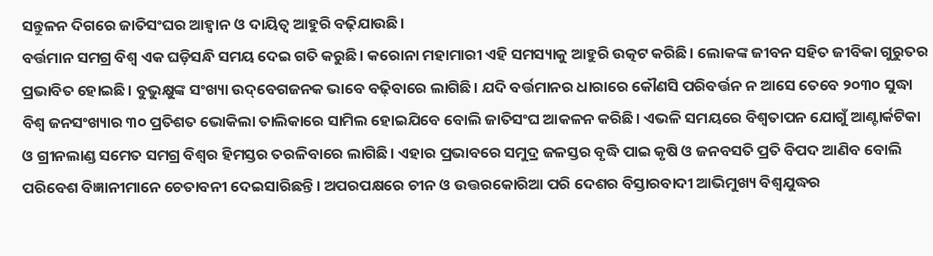ସନ୍ତୁଳନ ଦିଗରେ ଜାତିସଂଘର ଆହ୍ବାନ ଓ ଦାୟିତ୍ବ ଆହୁରି ବଢ଼ିଯାଉଛି।
ବର୍ତ୍ତମାନ ସମଗ୍ର ବିଶ୍ବ ଏକ ଘଡ଼ିସନ୍ଧି ସମୟ ଦେଇ ଗତି କରୁଛି। କରୋନା ମହାମାରୀ ଏହି ସମସ୍ୟାକୁ ଆହୁରି ଉତ୍କଟ କରିଛି। ଲୋକଙ୍କ ଜୀବନ ସହିତ ଜୀବିକା ଗୁରୁତର ପ୍ରଭାବିତ ହୋଇଛି। ବୁଭୁକ୍ଷୁଙ୍କ ସଂଖ୍ୟା ଉଦ୍‌ବେଗଜନକ ଭାବେ ବଢ଼ିବାରେ ଲାଗିଛି। ଯଦି ବର୍ତ୍ତମାନର ଧାରାରେ କୌଣସି ପରିବର୍ତ୍ତନ ନ ଆସେ ତେବେ ୨୦୩୦ ସୁଦ୍ଧା ବିଶ୍ୱ ଜନସଂଖ୍ୟାର ୩୦ ପ୍ରତିଶତ ଭୋକିଲା ତାଲିକାରେ ସାମିଲ ହୋଇଯିବେ ବୋଲି ଜାତିସଂଘ ଆକଳନ କରିଛି। ଏଭଳି ସମୟରେ ବିଶ୍ବତାପନ ଯୋଗୁଁ ଆଣ୍ଟାର୍କଟିକା ଓ ଗ୍ରୀନଲାଣ୍ଡ ସମେତ ସମଗ୍ର ବିଶ୍ବର ହିମସ୍ତର ତରଳିବାରେ ଲାଗିଛି। ଏହାର ପ୍ରଭାବରେ ସମୁଦ୍ର ଜଳସ୍ତର ବୃଦ୍ଧି ପାଇ କୃଷି ଓ ଜନବସତି ପ୍ରତି ବିପଦ ଆଣିବ ବୋଲି ପରିବେଶ ବିଜ୍ଞାନୀମାନେ ଚେତାବନୀ ଦେଇସାରିଛନ୍ତି। ଅପରପକ୍ଷରେ ଚୀନ ଓ ଉତ୍ତରକୋରିଆ ପରି ଦେଶର ବିସ୍ତାରବାଦୀ ଆଭିମୁଖ୍ୟ ବିଶ୍ବଯୁଦ୍ଧର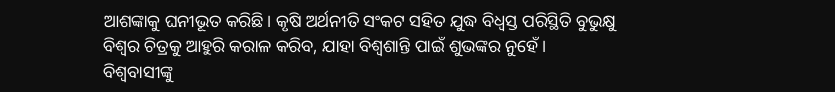ଆଶଙ୍କାକୁ ଘନୀଭୂତ କରିଛି। କୃଷି ଅର୍ଥନୀତି ସଂକଟ ସହିତ ଯୁଦ୍ଧ ବିଧ୍ବସ୍ତ ପରିସ୍ଥିତି ବୁଭୁକ୍ଷୁ ବିଶ୍ବର ଚିତ୍ରକୁ ଆହୁରି କରାଳ କରିବ, ଯାହା ବିଶ୍ବଶାନ୍ତି ପାଇଁ ଶୁଭଙ୍କର ନୁହେଁ।
ବିଶ୍ବବାସୀଙ୍କୁ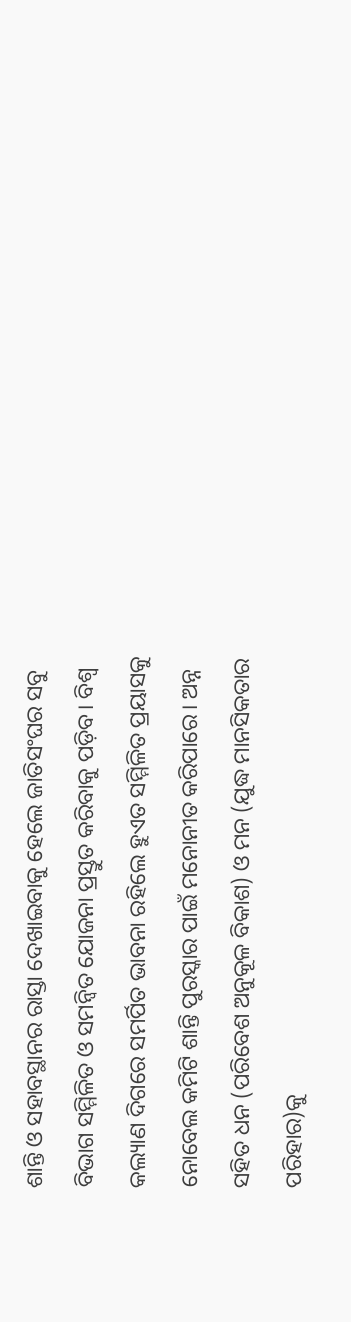ଶାନ୍ତି ଓ ସହାବସ୍ଥାନର ରାସ୍ତା ଦେଖାଇବାକୁ ହେଲେ ଜାତିସଂଘର ସବୁ ବିଭାଗ ସମ୍ମିଳିତ ଓ ସମନ୍ବିତ ଯୋଜନା ପ୍ରସ୍ତୁତ କରିବାକୁ ପଡ଼ିବ। ବିଶ୍ବ କଲ୍ୟାଣ ଦିଗରେ ସମର୍ପିତ ଭାବନା ରହିଲେ ହୁଏତ ସମ୍ମିଳିତ ପ୍ରୟାସକୁ ନୋବେଲ କମିଟି ଶାନ୍ତି ପୁରସ୍କାର ପାଇଁ ମନୋନୀତ କରିପାରେ। ଅନ୍ନ ସହିତ ଧନ (ପରିବେଶ ଅନୁକୂଳ ବିକାଶ) ଓ ମନ (ଯୁଦ୍ଧ ମାନସିକତାର ପରିହାର)କୁ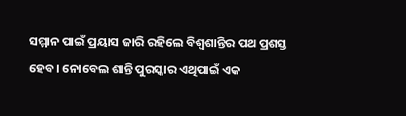ସମ୍ମାନ ପାଇଁ ପ୍ରୟାସ ଜାରି ରହିଲେ ବିଶ୍ବଶାନ୍ତିର ପଥ ପ୍ରଶସ୍ତ ହେବ। ନୋବେଲ ଶାନ୍ତି ପୁରସ୍କାର ଏଥିପାଇଁ ଏକ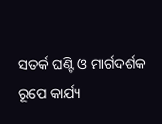ସତର୍କ ଘଣ୍ଟି ଓ ମାର୍ଗଦର୍ଶକ ରୂପେ କାର୍ଯ୍ୟ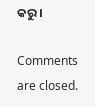କରୁ।

Comments are closed.